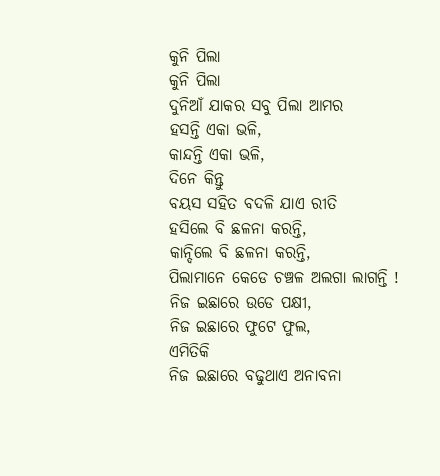କୁନି ପିଲା
କୁନି ପିଲା
ଦୁନିଆଁ ଯାକର ସବୁ ପିଲା ଆମର
ହସନ୍ତି ଏକା ଭଳି,
କାନ୍ଦନ୍ତି ଏକା ଭଳି,
ଦିନେ କିନ୍ତୁ
ବୟସ ସହିତ ବଦଳି ଯାଏ ରୀତି
ହସିଲେ ବି ଛଳନା କରନ୍ତି,
କାନ୍ଦିଲେ ବି ଛଳନା କରନ୍ତି,
ପିଲାମାନେ କେଡେ ଚଞ୍ଚଳ ଅଲଗା ଲାଗନ୍ତି !
ନିଜ ଇଛାରେ ଉଡେ ପକ୍ଷୀ,
ନିଜ ଇଛାରେ ଫୁଟେ ଫୁଲ,
ଏମିତିକି
ନିଜ ଇଛାରେ ବଢୁଥାଏ ଅନାବନା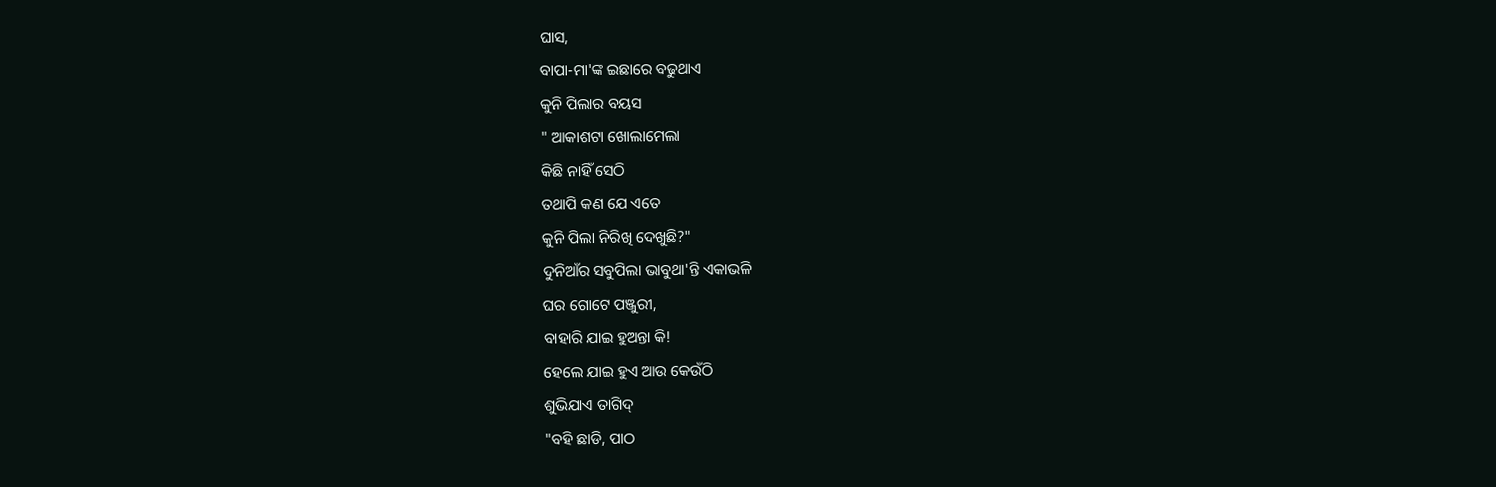ଘାସ,
ବାପା-ମା'ଙ୍କ ଇଛାରେ ବଢୁଥାଏ
କୁନି ପିଲାର ବୟସ
" ଆକାଶଟା ଖୋଲାମେଲା
କିଛି ନାହିଁ ସେଠି
ତଥାପି କଣ ଯେ ଏତେ
କୁନି ପିଲା ନିରିଖି ଦେଖୁଛି?"
ଦୁନିଆଁର ସବୁପିଲା ଭାବୁଥା'ନ୍ତି ଏକାଭଳି
ଘର ଗୋଟେ ପଞ୍ଜୁରୀ,
ବାହାରି ଯାଇ ହୁଅନ୍ତା କି!
ହେଲେ ଯାଇ ହୁଏ ଆଉ କେଉଁଠି
ଶୁଭିଯାଏ ତାଗିଦ୍
"ବହି ଛାଡି, ପାଠ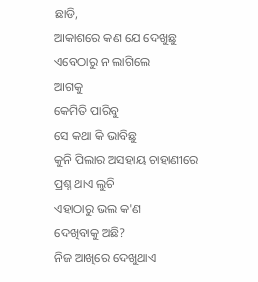ଛାଡି,
ଆକାଶରେ କଣ ଯେ ଦେଖୁଛୁ
ଏବେଠାରୁ ନ ଲାଗିଲେ
ଆଗକୁ
କେମିତି ପାରିବୁ
ସେ କଥା କି ଭାବିଛୁ
କୁନି ପିଲାର ଅସହାୟ ଚାହାଣୀରେ
ପ୍ରଶ୍ନ ଥାଏ ଲୁଚି
ଏହାଠାରୁ ଭଲ କ'ଣ
ଦେଖିବାକୁ ଅଛି?
ନିଜ ଆଖିରେ ଦେଖୁଥାଏ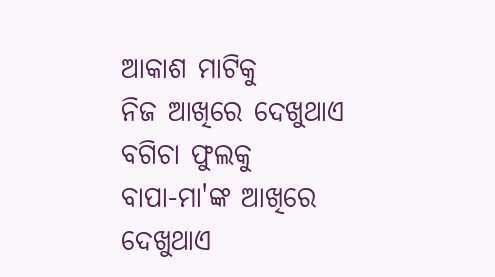ଆକାଶ ମାଟିକୁ
ନିଜ ଆଖିରେ ଦେଖୁଥାଏ
ବଗିଚା ଫୁଲକୁ
ବାପା-ମା'ଙ୍କ ଆଖିରେ ଦେଖୁଥାଏ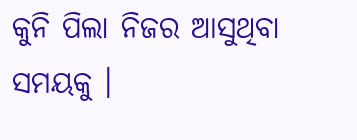କୁନି ପିଲା ନିଜର ଆସୁଥିବା ସମୟକୁ ।